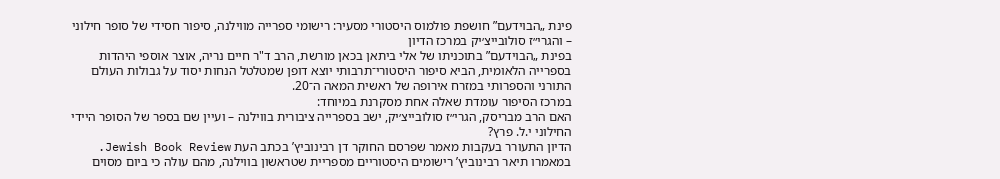פינת „הבוידעם” חושפת פולמוס היסטורי מסעיר: רישומי ספרייה מווילנה, סיפור חסידי של סופר חילוני – והגרי״ז סולובייצ׳יק במרכז הדיון
בפינת „הבוידעם” בתוכניתו של אלי ביתאן בכאן מורשת, הרב ד"ר חיים נריה, אוצר אוספי היהדות בספרייה הלאומית, הביא סיפור היסטורי־תרבותי יוצא דופן שמטלטל הנחות יסוד על גבולות העולם התורני והספרותי במזרח אירופה של ראשית המאה ה־20.
במרכז הסיפור עומדת שאלה אחת מסקרנת במיוחד:
האם הרב מבריסק, הגרי״ז סולובייצ׳יק, ישב בספרייה ציבורית בווילנה – ועיין שם בספר של הסופר היידי החילוני י.ל. פרץ?
הדיון התעורר בעקבות מאמר שפרסם החוקר דן רבינוביץ’ בכתב העת Jewish Book Review. במאמרו תיאר רבינוביץ’ רישומים היסטוריים מספריית שטראשון בווילנה, מהם עולה כי ביום מסוים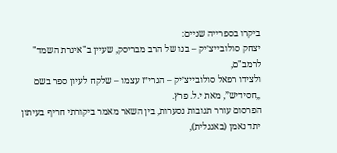ביקרו בספרייה שניים:
יצחק סולובייצ׳יק – בנו של הרב מבריסק, שעיין ב"איגרת השמד" לרמב"ם,
ולצידו רפאל סולובייצ׳יק – הגרי״ז עצמו – שלקח לעיון ספר בשם „חסידיש”, מאת י.ל. פרץ.
הפרסום עורר תגובות נסערות, בין השאר מאמר ביקורתי חריף בעיתון יתד נאמן (באנגלית),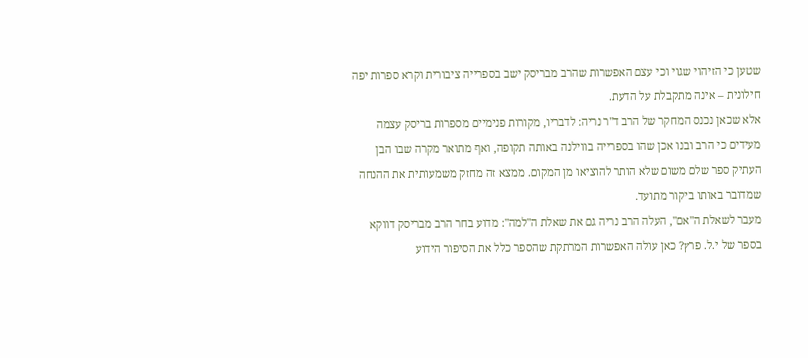שטען כי הזיהוי שגוי וכי עצם האפשרות שהרב מבריסק ישב בספרייה ציבורית וקרא ספרות יפה חילונית – אינה מתקבלת על הדעת.
אלא שכאן נכנס המחקר של הרב ד"ר נריה: לדבריו, מקורות פנימיים מספרות בריסק עצמה מעידים כי הרב ובנו אכן שהו בספרייה בווילנה באותה תקופה, ואף מתואר מקרה שבו הבן העתיק ספר שלם משום שלא הותר להוציאו מן המקום. ממצא זה מחזק משמעותית את ההנחה שמדובר באותו ביקור מתועד.
מעבר לשאלת ה"אם", העלה הרב נריה גם את שאלת ה"למה": מדוע בחר הרב מבריסק דווקא בספר של י.ל. פרץ? כאן עולה האפשרות המרתקת שהספר כלל את הסיפור הידוע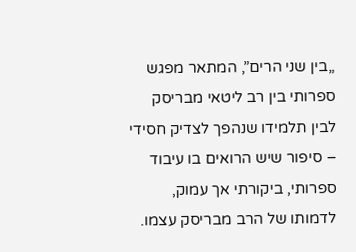„בין שני הרים”, המתאר מפגש ספרותי בין רב ליטאי מבריסק לבין תלמידו שנהפך לצדיק חסידי – סיפור שיש הרואים בו עיבוד ספרותי, ביקורתי אך עמוק, לדמותו של הרב מבריסק עצמו.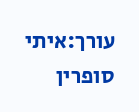עורך:איתי סופרין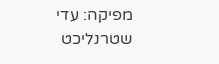מפיקה: עדי שטרנליכט